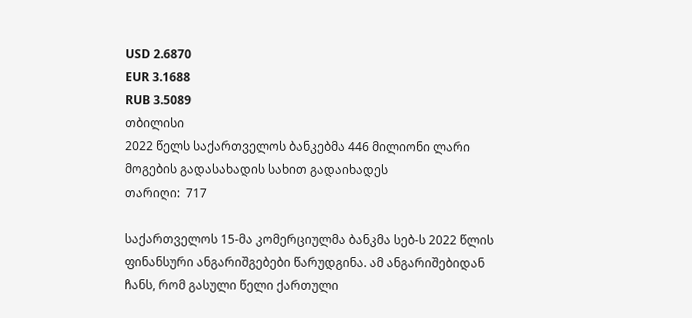USD 2.6870
EUR 3.1688
RUB 3.5089
თბილისი
2022 წელს საქართველოს ბანკებმა 446 მილიონი ლარი მოგების გადასახადის სახით გადაიხადეს
თარიღი:  717

საქართველოს 15-მა კომერციულმა ბანკმა სებ-ს 2022 წლის ფინანსური ანგარიშგებები წარუდგინა. ამ ანგარიშებიდან ჩანს, რომ გასული წელი ქართული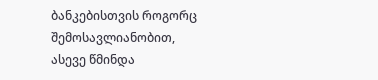ბანკებისთვის როგორც შემოსავლიანობით, ასევე წმინდა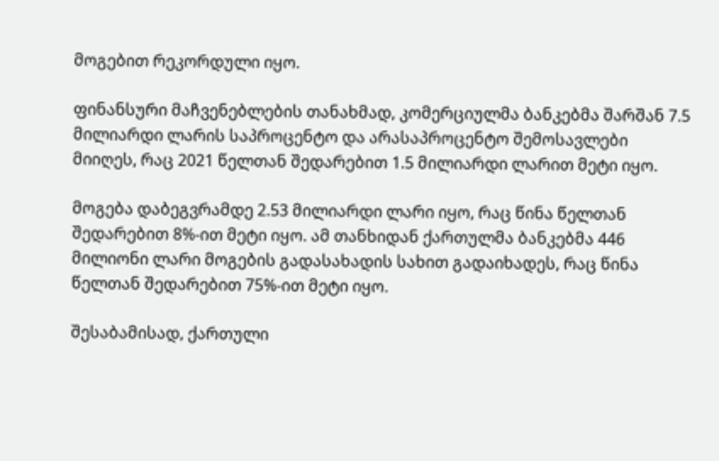მოგებით რეკორდული იყო.

ფინანსური მაჩვენებლების თანახმად, კომერციულმა ბანკებმა შარშან 7.5 მილიარდი ლარის საპროცენტო და არასაპროცენტო შემოსავლები მიიღეს, რაც 2021 წელთან შედარებით 1.5 მილიარდი ლარით მეტი იყო.

მოგება დაბეგვრამდე 2.53 მილიარდი ლარი იყო, რაც წინა წელთან შედარებით 8%-ით მეტი იყო. ამ თანხიდან ქართულმა ბანკებმა 446 მილიონი ლარი მოგების გადასახადის სახით გადაიხადეს, რაც წინა წელთან შედარებით 75%-ით მეტი იყო.

შესაბამისად, ქართული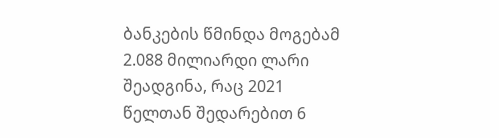ბანკების წმინდა მოგებამ 2.088 მილიარდი ლარი შეადგინა, რაც 2021 წელთან შედარებით 6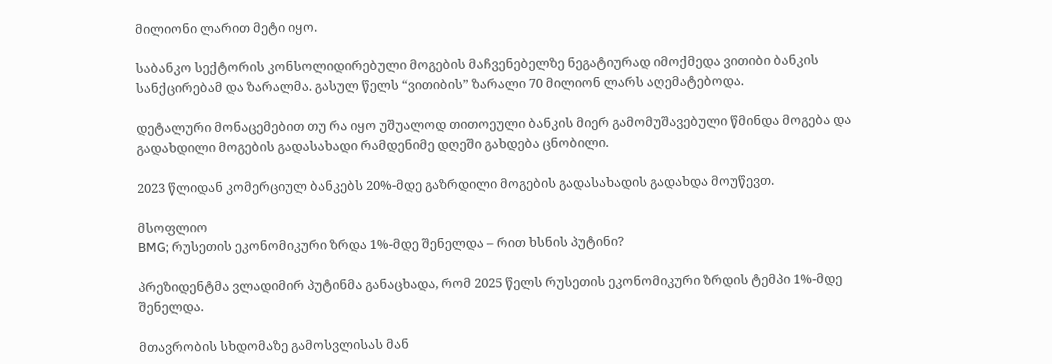მილიონი ლარით მეტი იყო.

საბანკო სექტორის კონსოლიდირებული მოგების მაჩვენებელზე ნეგატიურად იმოქმედა ვითიბი ბანკის სანქცირებამ და ზარალმა. გასულ წელს “ვითიბის” ზარალი 70 მილიონ ლარს აღემატებოდა.

დეტალური მონაცემებით თუ რა იყო უშუალოდ თითოეული ბანკის მიერ გამომუშავებული წმინდა მოგება და გადახდილი მოგების გადასახადი რამდენიმე დღეში გახდება ცნობილი.

2023 წლიდან კომერციულ ბანკებს 20%-მდე გაზრდილი მოგების გადასახადის გადახდა მოუწევთ.

მსოფლიო
BMG; რუსეთის ეკონომიკური ზრდა 1%-მდე შენელდა – რით ხსნის პუტინი?

პრეზიდენტმა ვლადიმირ პუტინმა განაცხადა, რომ 2025 წელს რუსეთის ეკონომიკური ზრდის ტემპი 1%-მდე შენელდა.

მთავრობის სხდომაზე გამოსვლისას მან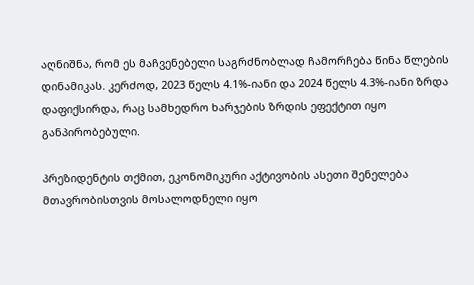აღნიშნა, რომ ეს მაჩვენებელი საგრძნობლად ჩამორჩება წინა წლების დინამიკას. კერძოდ, 2023 წელს 4.1%-იანი და 2024 წელს 4.3%-იანი ზრდა დაფიქსირდა, რაც სამხედრო ხარჯების ზრდის ეფექტით იყო განპირობებული.

პრეზიდენტის თქმით, ეკონომიკური აქტივობის ასეთი შენელება მთავრობისთვის მოსალოდნელი იყო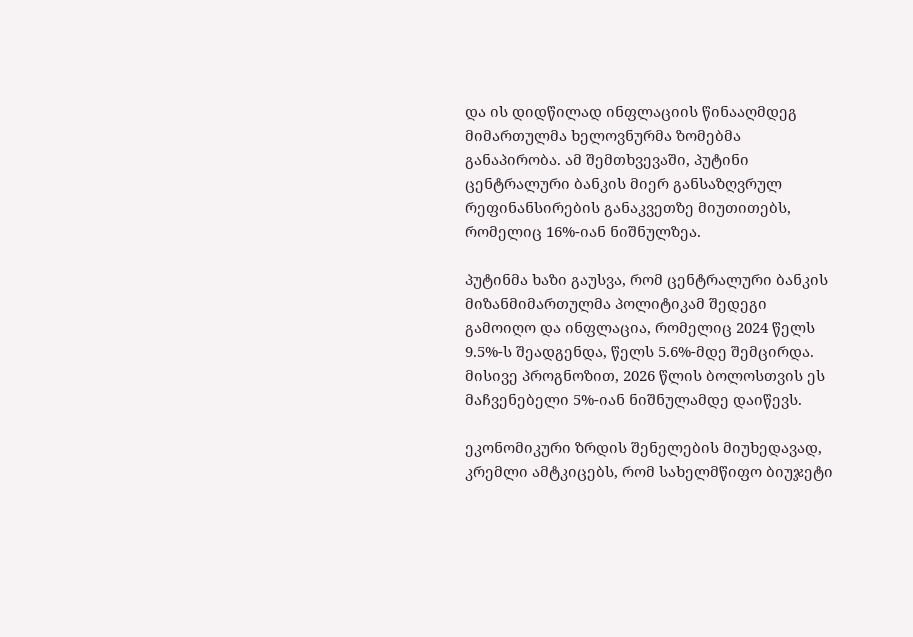და ის დიდწილად ინფლაციის წინააღმდეგ მიმართულმა ხელოვნურმა ზომებმა განაპირობა. ამ შემთხვევაში, პუტინი ცენტრალური ბანკის მიერ განსაზღვრულ რეფინანსირების განაკვეთზე მიუთითებს, რომელიც 16%-იან ნიშნულზეა.

პუტინმა ხაზი გაუსვა, რომ ცენტრალური ბანკის მიზანმიმართულმა პოლიტიკამ შედეგი გამოიღო და ინფლაცია, რომელიც 2024 წელს 9.5%-ს შეადგენდა, წელს 5.6%-მდე შემცირდა. მისივე პროგნოზით, 2026 წლის ბოლოსთვის ეს მაჩვენებელი 5%-იან ნიშნულამდე დაიწევს.

ეკონომიკური ზრდის შენელების მიუხედავად, კრემლი ამტკიცებს, რომ სახელმწიფო ბიუჯეტი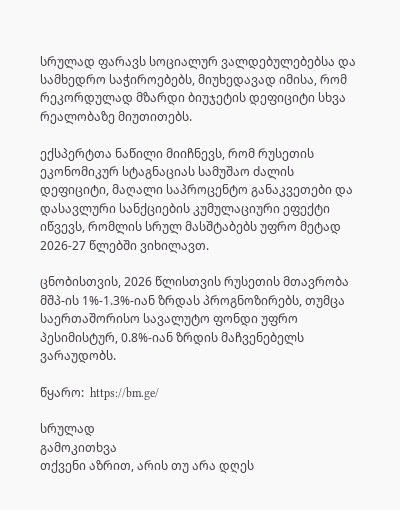სრულად ფარავს სოციალურ ვალდებულებებსა და სამხედრო საჭიროებებს, მიუხედავად იმისა, რომ რეკორდულად მზარდი ბიუჯეტის დეფიციტი სხვა რეალობაზე მიუთითებს.

ექსპერტთა ნაწილი მიიჩნევს, რომ რუსეთის ეკონომიკურ სტაგნაციას სამუშაო ძალის დეფიციტი, მაღალი საპროცენტო განაკვეთები და დასავლური სანქციების კუმულაციური ეფექტი იწვევს, რომლის სრულ მასშტაბებს უფრო მეტად 2026-27 წლებში ვიხილავთ.

ცნობისთვის, 2026 წლისთვის რუსეთის მთავრობა მშპ-ის 1%-1.3%-იან ზრდას პროგნოზირებს, თუმცა საერთაშორისო სავალუტო ფონდი უფრო პესიმისტურ, 0.8%-იან ზრდის მაჩვენებელს ვარაუდობს.

წყარო:  https://bm.ge/

სრულად
გამოკითხვა
თქვენი აზრით, არის თუ არა დღეს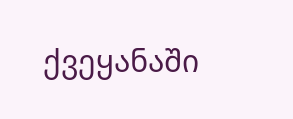ქვეყანაში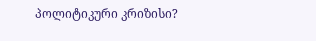პოლიტიკური კრიზისი?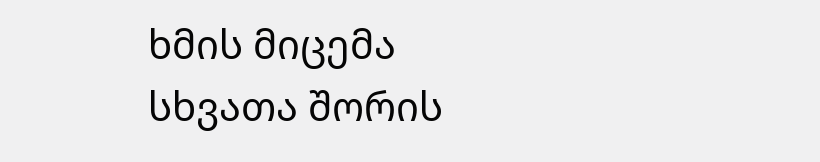ხმის მიცემა
სხვათა შორის